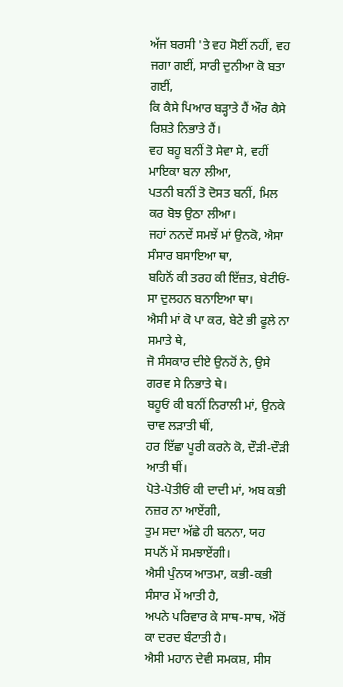ਅੱਜ ਬਰਸੀ 'ਤੇ ਵਹ ਸੋਈਂ ਨਹੀਂ, ਵਹ ਜਗਾ ਗਈਂ, ਸਾਰੀ ਦੁਨੀਆ ਕੋ ਬਤਾ ਗਈਂ,
ਕਿ ਕੈਸੇ ਪਿਆਰ ਬੜ੍ਹਾਤੇ ਹੈਂ ਔਰ ਕੈਸੇ ਰਿਸ਼ਤੇ ਨਿਭਾਤੇ ਹੈਂ।
ਵਹ ਬਹੂ ਬਨੀਂ ਤੋ ਸੇਵਾ ਸੇ, ਵਹੀਂ ਮਾਇਕਾ ਬਨਾ ਲੀਆ,
ਪਤਨੀ ਬਨੀਂ ਤੋ ਦੋਸਤ ਬਨੀਂ, ਮਿਲ ਕਰ ਬੋਝ ਉਠਾ ਲੀਆ।
ਜਹਾਂ ਨਨਦੇਂ ਸਮਝੇਂ ਮਾਂ ਉਨਕੋ, ਐਸਾ ਸੰਸਾਰ ਬਸਾਇਆ ਥਾ,
ਬਹਿਨੋਂ ਕੀ ਤਰਹ ਕੀ ਇੱਜ਼ਤ, ਬੇਟੀਓਂ-ਸਾ ਦੁਲਹਨ ਬਨਾਇਆ ਥਾ।
ਐਸੀ ਮਾਂ ਕੋ ਪਾ ਕਰ, ਬੇਟੇ ਭੀ ਫੂਲੇ ਨਾ ਸਮਾਤੇ ਥੇ,
ਜੋ ਸੰਸਕਾਰ ਦੀਏ ਉਨਹੋਂ ਨੇ, ਉਸੇ ਗਰਵ ਸੇ ਨਿਭਾਤੇ ਥੇ।
ਬਹੂਓਂ ਕੀ ਬਨੀਂ ਨਿਰਾਲੀ ਮਾਂ, ਉਨਕੇ ਚਾਵ ਲੜਾਤੀ ਥੀਂ,
ਹਰ ਇੱਛਾ ਪੂਰੀ ਕਰਨੇ ਕੋ, ਦੌੜੀ-ਦੌੜੀ ਆਤੀ ਥੀਂ।
ਪੋਤੇ-ਪੋਤੀਓਂ ਕੀ ਦਾਦੀ ਮਾਂ, ਅਬ ਕਭੀ ਨਜ਼ਰ ਨਾ ਆਏਂਗੀ,
ਤੁਮ ਸਦਾ ਅੱਛੇ ਹੀ ਬਨਨਾ, ਯਹ ਸਪਨੋਂ ਮੇਂ ਸਮਝਾਏਂਗੀ।
ਐਸੀ ਪੁੰਨਯ ਆਤਮਾ, ਕਭੀ-ਕਭੀ ਸੰਸਾਰ ਮੇਂ ਆਤੀ ਹੈ,
ਅਪਨੇ ਪਰਿਵਾਰ ਕੇ ਸਾਥ-ਸਾਥ, ਔਰੋਂ ਕਾ ਦਰਦ ਬੰਟਾਤੀ ਹੈ।
ਐਸੀ ਮਹਾਨ ਦੇਵੀ ਸਮਕਸ਼, ਸੀਸ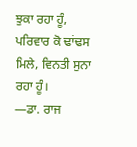ਝੁਕਾ ਰਹਾ ਹੂੰ,
ਪਰਿਵਾਰ ਕੋ ਢਾਂਢਸ ਮਿਲੇ, ਵਿਨਤੀ ਸੁਨਾ ਰਹਾ ਹੂੰ।
—ਡਾ. ਰਾਜ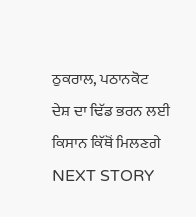ਠੁਕਰਾਲ, ਪਠਾਨਕੋਟ
ਦੇਸ਼ ਦਾ ਢਿੱਡ ਭਰਨ ਲਈ ਕਿਸਾਨ ਕਿੱਥੋਂ ਮਿਲਣਗੇ
NEXT STORY